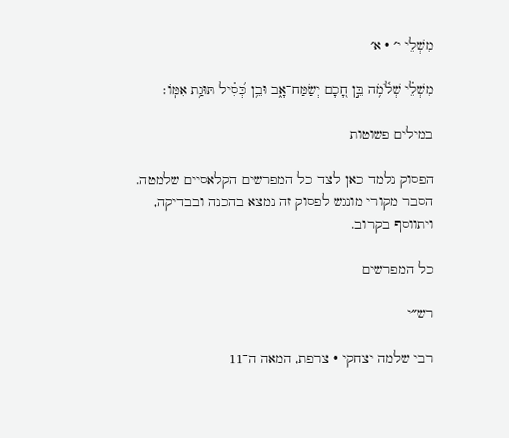מִשְׁלֵי י׳ · א׳

מִשְׁלֵ֗י שְׁלֹ֫מֹ֥ה בֵּ֣ן חָ֭כָם יְשַׂמַּח־אָ֑ב וּבֵ֥ן כְּ֝סִ֗יל תּוּגַ֥ת אִמּֽוֹ׃

במילים פשוטות

הפסוק נלמד כאן לצד כל המפרשים הקלאסיים שלמטה. הסבר מקורי מונגש לפסוק זה נמצא בהכנה ובבדיקה, ויתווסף בקרוב.

כל המפרשים

רש״י

רבי שלמה יצחקי · צרפת, המאה ה־11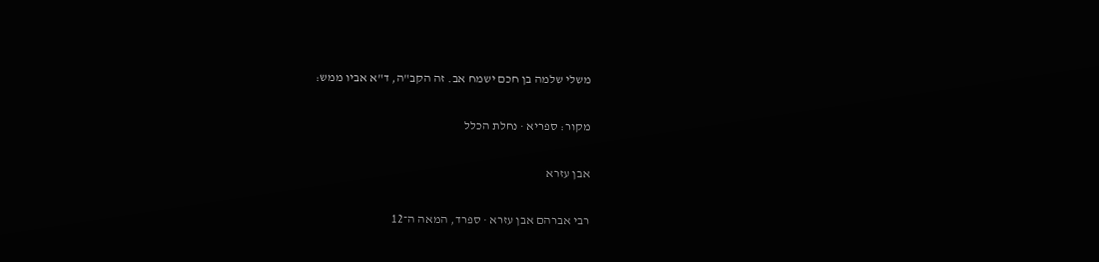משלי שלמה בן חכם ישמח אב. זה הקב"ה, ד"א אביו ממש:

מקור: ספריא · נחלת הכלל

אבן עזרא

רבי אברהם אבן עזרא · ספרד, המאה ה־12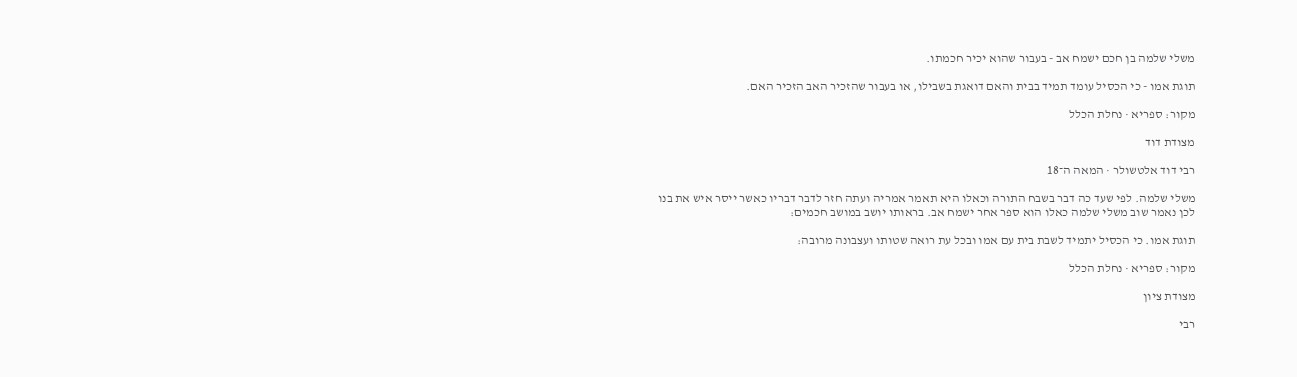משלי שלמה בן חכם ישמח אב - בעבור שהוא יכיר חכמתו.

תוגת אמו - כי הכסיל עומד תמיד בבית והאם דואגת בשבילו, או בעבור שהזכיר האב הזכיר האם.

מקור: ספריא · נחלת הכלל

מצודת דוד

רבי דוד אלטשולר · המאה ה־18

משלי שלמה. לפי שעד כה דבר בשבח התורה וכאלו היא תאמר אמריה ועתה חזר לדבר דבריו כאשר ייסר איש את בנו לכן נאמר שוב משלי שלמה כאלו הוא ספר אחר ישמח אב. בראותו יושב במושב חכמים:

תוגת אמו. כי הכסיל יתמיד לשבת בית עם אמו ובכל עת רואה שטותו ועצבונה מרובה:

מקור: ספריא · נחלת הכלל

מצודת ציון

רבי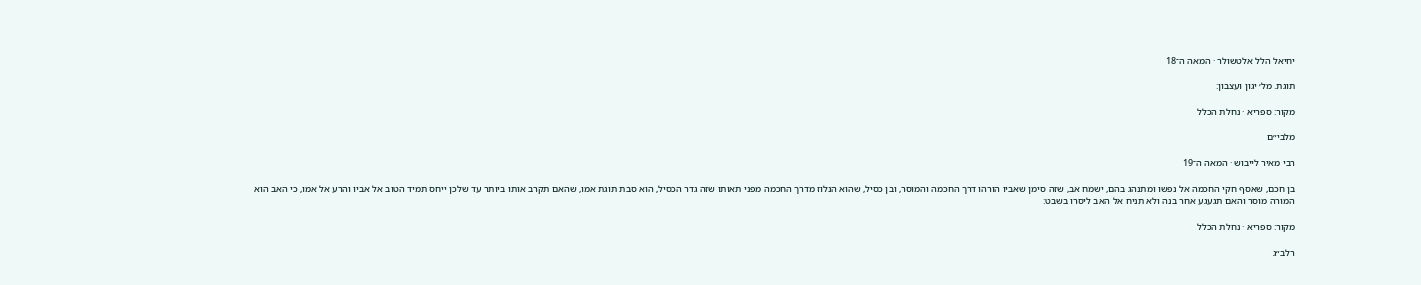יחיאל הלל אלטשולר · המאה ה־18

תוגת. מל׳ יגון ועצבון:

מקור: ספריא · נחלת הכלל

מלבי״ם

רבי מאיר לייבוש · המאה ה־19

בן חכם, שאסף חקי החכמה אל נפשו ומתנהג בהם, ישמח אב, שזה סימן שאביו הורהו דרך החכמה והמוסר, ובן כסיל, שהוא הנלוז מדרך החכמה מפני תאותו שזה גדר הכסיל, הוא סבת תוגת אמו, שהאם תקרב אותו ביותר עד שלכן ייחס תמיד הטוב אל אביו והרע אל אמו, כי האב הוא המורה מוסר והאם תגעגע אחר בנה ולא תניח אל האב ליסרו בשבט:

מקור: ספריא · נחלת הכלל

רלב״ג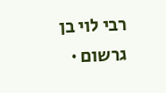רבי לוי בן גרשום ·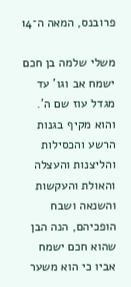פרובנס, המאה ה־14

משלי שלמה בן חכם ישמח אב וגו' עד מגדל עוז שם ה'. והוא מקיף בגנות הרשע והכסילות והליצנות והעצלה והאולת והעקשות והשנאה ושבח הופכיהם, הנה הבן שהוא חכם ישמח אביו כי הוא משער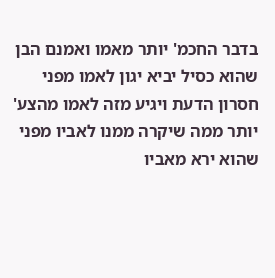בדבר החכמ' יותר מאמו ואמנם הבן שהוא כסיל יביא יגון לאמו מפני חסרון הדעת ויגיע מזה לאמו מהצע' יותר ממה שיקרה ממנו לאביו מפני שהוא ירא מאביו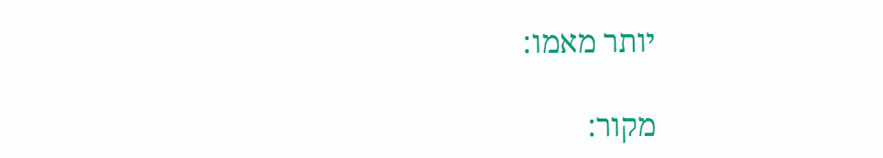יותר מאמו:

מקור: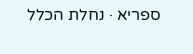ספריא · נחלת הכלל